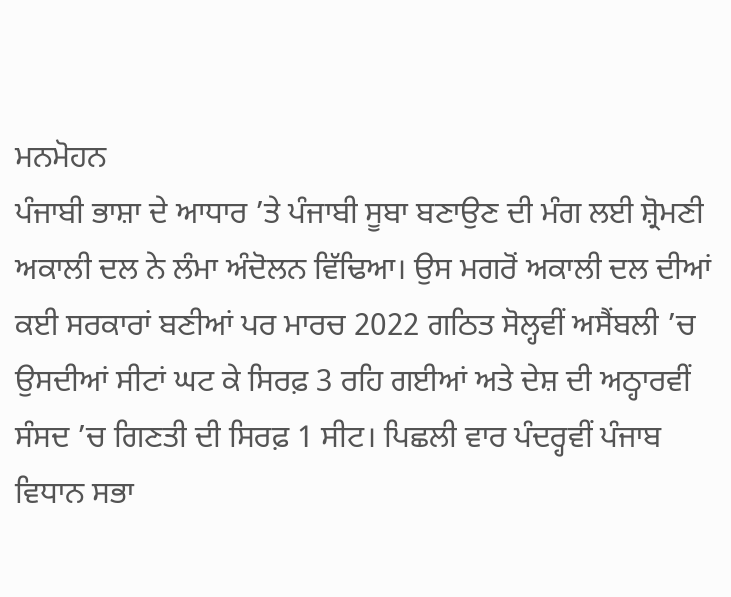ਮਨਮੋਹਨ
ਪੰਜਾਬੀ ਭਾਸ਼ਾ ਦੇ ਆਧਾਰ ’ਤੇ ਪੰਜਾਬੀ ਸੂਬਾ ਬਣਾਉਣ ਦੀ ਮੰਗ ਲਈ ਸ਼੍ਰੋਮਣੀ ਅਕਾਲੀ ਦਲ ਨੇ ਲੰਮਾ ਅੰਦੋਲਨ ਵਿੱਢਿਆ। ਉਸ ਮਗਰੋਂ ਅਕਾਲੀ ਦਲ ਦੀਆਂ ਕਈ ਸਰਕਾਰਾਂ ਬਣੀਆਂ ਪਰ ਮਾਰਚ 2022 ਗਠਿਤ ਸੋਲ੍ਹਵੀਂ ਅਸੈਂਬਲੀ ’ਚ ਉਸਦੀਆਂ ਸੀਟਾਂ ਘਟ ਕੇ ਸਿਰਫ਼ 3 ਰਹਿ ਗਈਆਂ ਅਤੇ ਦੇਸ਼ ਦੀ ਅਠ੍ਹਾਰਵੀਂ ਸੰਸਦ ’ਚ ਗਿਣਤੀ ਦੀ ਸਿਰਫ਼ 1 ਸੀਟ। ਪਿਛਲੀ ਵਾਰ ਪੰਦਰ੍ਹਵੀਂ ਪੰਜਾਬ ਵਿਧਾਨ ਸਭਾ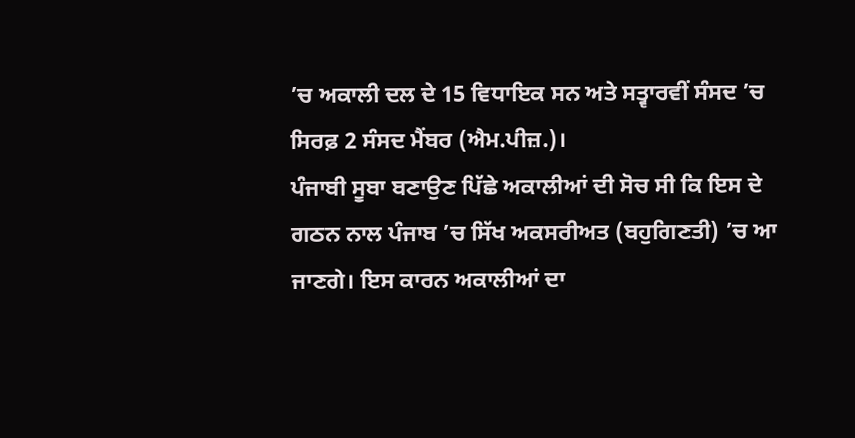’ਚ ਅਕਾਲੀ ਦਲ ਦੇ 15 ਵਿਧਾਇਕ ਸਨ ਅਤੇ ਸਤ੍ਵਾਰਵੀਂ ਸੰਸਦ ’ਚ ਸਿਰਫ਼ 2 ਸੰਸਦ ਮੈਂਬਰ (ਐਮ.ਪੀਜ਼.)।
ਪੰਜਾਬੀ ਸੂਬਾ ਬਣਾਉਣ ਪਿੱਛੇ ਅਕਾਲੀਆਂ ਦੀ ਸੋਚ ਸੀ ਕਿ ਇਸ ਦੇ ਗਠਨ ਨਾਲ ਪੰਜਾਬ ’ਚ ਸਿੱਖ ਅਕਸਰੀਅਤ (ਬਹੁਗਿਣਤੀ) ’ਚ ਆ ਜਾਣਗੇ। ਇਸ ਕਾਰਨ ਅਕਾਲੀਆਂ ਦਾ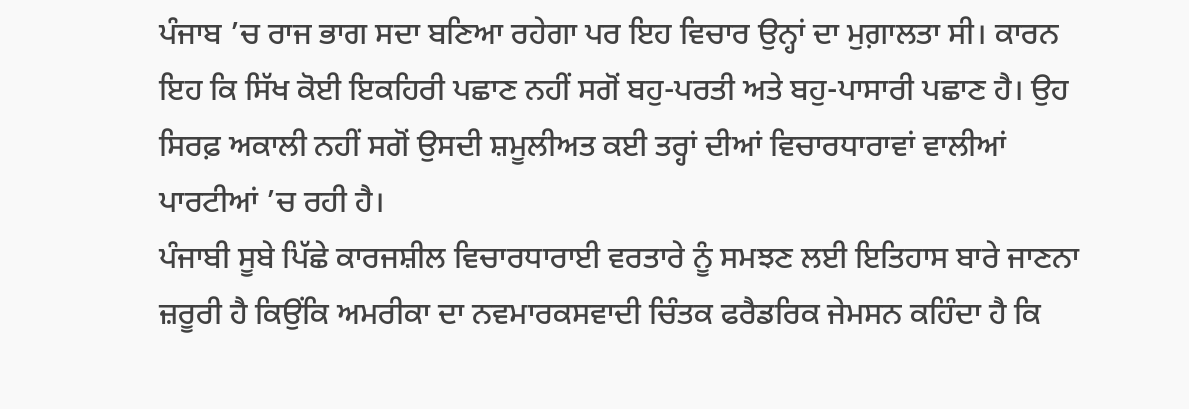ਪੰਜਾਬ ’ਚ ਰਾਜ ਭਾਗ ਸਦਾ ਬਣਿਆ ਰਹੇਗਾ ਪਰ ਇਹ ਵਿਚਾਰ ਉਨ੍ਹਾਂ ਦਾ ਮੁਗ਼ਾਲਤਾ ਸੀ। ਕਾਰਨ ਇਹ ਕਿ ਸਿੱਖ ਕੋਈ ਇਕਹਿਰੀ ਪਛਾਣ ਨਹੀਂ ਸਗੋਂ ਬਹੁ-ਪਰਤੀ ਅਤੇ ਬਹੁ-ਪਾਸਾਰੀ ਪਛਾਣ ਹੈ। ਉਹ ਸਿਰਫ਼ ਅਕਾਲੀ ਨਹੀਂ ਸਗੋਂ ਉਸਦੀ ਸ਼ਮੂਲੀਅਤ ਕਈ ਤਰ੍ਹਾਂ ਦੀਆਂ ਵਿਚਾਰਧਾਰਾਵਾਂ ਵਾਲੀਆਂ ਪਾਰਟੀਆਂ ’ਚ ਰਹੀ ਹੈ।
ਪੰਜਾਬੀ ਸੂਬੇ ਪਿੱਛੇ ਕਾਰਜਸ਼ੀਲ ਵਿਚਾਰਧਾਰਾਈ ਵਰਤਾਰੇ ਨੂੰ ਸਮਝਣ ਲਈ ਇਤਿਹਾਸ ਬਾਰੇ ਜਾਣਨਾ ਜ਼ਰੂਰੀ ਹੈ ਕਿਉਂਕਿ ਅਮਰੀਕਾ ਦਾ ਨਵਮਾਰਕਸਵਾਦੀ ਚਿੰਤਕ ਫਰੈਡਰਿਕ ਜੇਮਸਨ ਕਹਿੰਦਾ ਹੈ ਕਿ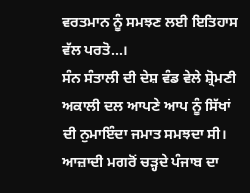ਵਰਤਮਾਨ ਨੂੰ ਸਮਝਣ ਲਈ ਇਤਿਹਾਸ ਵੱਲ ਪਰਤੋ…।
ਸੰਨ ਸੰਤਾਲੀ ਦੀ ਦੇਸ਼ ਵੰਡ ਵੇਲੇ ਸ਼੍ਰੋਮਣੀ ਅਕਾਲੀ ਦਲ ਆਪਣੇ ਆਪ ਨੂੰ ਸਿੱਖਾਂ ਦੀ ਨੁਮਾਇੰਦਾ ਜਮਾਤ ਸਮਝਦਾ ਸੀ। ਆਜ਼ਾਦੀ ਮਗਰੋਂ ਚੜ੍ਹਦੇ ਪੰਜਾਬ ਦਾ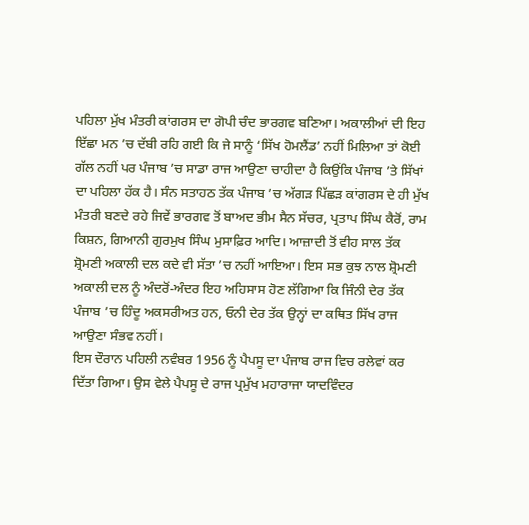ਪਹਿਲਾ ਮੁੱਖ ਮੰਤਰੀ ਕਾਂਗਰਸ ਦਾ ਗੋਪੀ ਚੰਦ ਭਾਰਗਵ ਬਣਿਆ। ਅਕਾਲੀਆਂ ਦੀ ਇਹ ਇੱਛਾ ਮਨ ’ਚ ਦੱਬੀ ਰਹਿ ਗਈ ਕਿ ਜੇ ਸਾਨੂੰ ‘ਸਿੱਖ ਹੋਮਲੈਂਡ’ ਨਹੀਂ ਮਿਲਿਆ ਤਾਂ ਕੋਈ ਗੱਲ ਨਹੀਂ ਪਰ ਪੰਜਾਬ ’ਚ ਸਾਡਾ ਰਾਜ ਆਉਣਾ ਚਾਹੀਦਾ ਹੈ ਕਿਉਂਕਿ ਪੰਜਾਬ ’ਤੇ ਸਿੱਖਾਂ ਦਾ ਪਹਿਲਾ ਹੱਕ ਹੈ। ਸੰਨ ਸਤਾਹਠ ਤੱਕ ਪੰਜਾਬ ’ਚ ਅੱਗੜ ਪਿੱਛੜ ਕਾਂਗਰਸ ਦੇ ਹੀ ਮੁੱਖ ਮੰਤਰੀ ਬਣਦੇ ਰਹੇ ਜਿਵੇਂ ਭਾਰਗਵ ਤੋਂ ਬਾਅਦ ਭੀਮ ਸੈਨ ਸੱਚਰ, ਪ੍ਰਤਾਪ ਸਿੰਘ ਕੈਰੋਂ, ਰਾਮ ਕਿਸ਼ਨ, ਗਿਆਨੀ ਗੁਰਮੁਖ ਸਿੰਘ ਮੁਸਾਫ਼ਿਰ ਆਦਿ। ਆਜ਼ਾਦੀ ਤੋਂ ਵੀਹ ਸਾਲ ਤੱਕ ਸ਼੍ਰੋਮਣੀ ਅਕਾਲੀ ਦਲ ਕਦੇ ਵੀ ਸੱਤਾ ’ਚ ਨਹੀਂ ਆਇਆ। ਇਸ ਸਭ ਕੁਝ ਨਾਲ ਸ਼੍ਰੋਮਣੀ ਅਕਾਲੀ ਦਲ ਨੂੰ ਅੰਦਰੋਂ-ਅੰਦਰ ਇਹ ਅਹਿਸਾਸ ਹੋਣ ਲੱਗਿਆ ਕਿ ਜਿੰਨੀ ਦੇਰ ਤੱਕ ਪੰਜਾਬ ’ਚ ਹਿੰਦੂ ਅਕਸਰੀਅਤ ਹਨ, ਓਨੀ ਦੇਰ ਤੱਕ ਉਨ੍ਹਾਂ ਦਾ ਕਥਿਤ ਸਿੱਖ ਰਾਜ ਆਉਣਾ ਸੰਭਵ ਨਹੀਂ।
ਇਸ ਦੌਰਾਨ ਪਹਿਲੀ ਨਵੰਬਰ 1956 ਨੂੰ ਪੈਪਸੂ ਦਾ ਪੰਜਾਬ ਰਾਜ ਵਿਚ ਰਲੇਵਾਂ ਕਰ ਦਿੱਤਾ ਗਿਆ। ਉਸ ਵੇਲੇ ਪੈਪਸੂ ਦੇ ਰਾਜ ਪ੍ਰਮੁੱਖ ਮਹਾਰਾਜਾ ਯਾਦਵਿੰਦਰ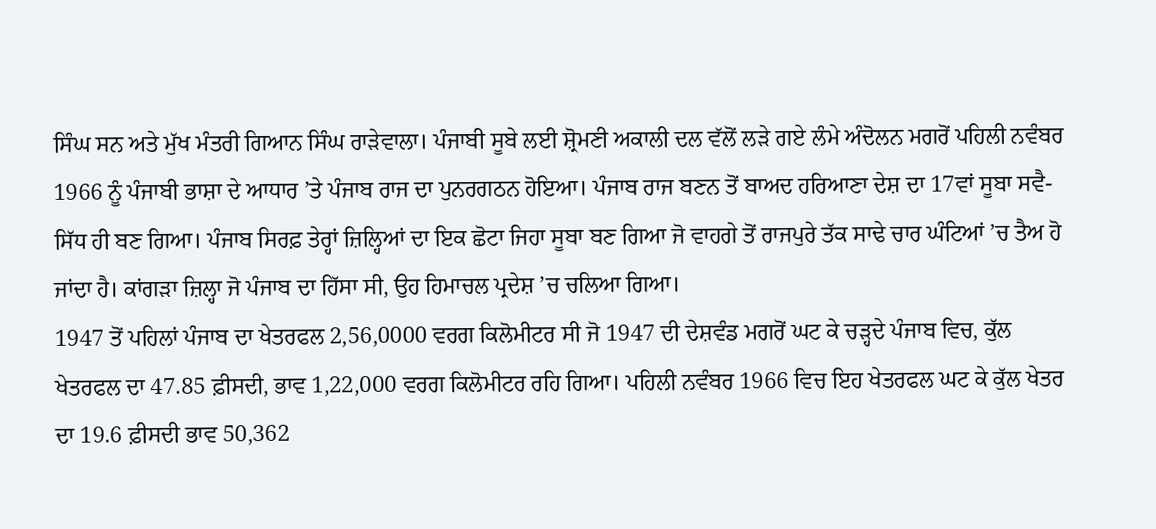ਸਿੰਘ ਸਨ ਅਤੇ ਮੁੱਖ ਮੰਤਰੀ ਗਿਆਨ ਸਿੰਘ ਰਾੜੇਵਾਲਾ। ਪੰਜਾਬੀ ਸੂਬੇ ਲਈ ਸ਼੍ਰੋਮਣੀ ਅਕਾਲੀ ਦਲ ਵੱਲੋਂ ਲੜੇ ਗਏ ਲੰਮੇ ਅੰਦੋਲਨ ਮਗਰੋਂ ਪਹਿਲੀ ਨਵੰਬਰ 1966 ਨੂੰ ਪੰਜਾਬੀ ਭਾਸ਼ਾ ਦੇ ਆਧਾਰ ’ਤੇ ਪੰਜਾਬ ਰਾਜ ਦਾ ਪੁਨਰਗਠਨ ਹੋਇਆ। ਪੰਜਾਬ ਰਾਜ ਬਣਨ ਤੋਂ ਬਾਅਦ ਹਰਿਆਣਾ ਦੇਸ਼ ਦਾ 17ਵਾਂ ਸੂਬਾ ਸਵੈ-ਸਿੱਧ ਹੀ ਬਣ ਗਿਆ। ਪੰਜਾਬ ਸਿਰਫ਼ ਤੇਰ੍ਹਾਂ ਜ਼ਿਲ੍ਹਿਆਂ ਦਾ ਇਕ ਛੋਟਾ ਜਿਹਾ ਸੂਬਾ ਬਣ ਗਿਆ ਜੋ ਵਾਹਗੇ ਤੋਂ ਰਾਜਪੁਰੇ ਤੱਕ ਸਾਢੇ ਚਾਰ ਘੰਟਿਆਂ ’ਚ ਤੈਅ ਹੋ ਜਾਂਦਾ ਹੈ। ਕਾਂਗੜਾ ਜ਼ਿਲ੍ਹਾ ਜੋ ਪੰਜਾਬ ਦਾ ਹਿੱਸਾ ਸੀ, ਉਹ ਹਿਮਾਚਲ ਪ੍ਰਦੇਸ਼ ’ਚ ਚਲਿਆ ਗਿਆ।
1947 ਤੋਂ ਪਹਿਲਾਂ ਪੰਜਾਬ ਦਾ ਖੇਤਰਫਲ 2,56,0000 ਵਰਗ ਕਿਲੋਮੀਟਰ ਸੀ ਜੋ 1947 ਦੀ ਦੇਸ਼ਵੰਡ ਮਗਰੋਂ ਘਟ ਕੇ ਚੜ੍ਹਦੇ ਪੰਜਾਬ ਵਿਚ, ਕੁੱਲ ਖੇਤਰਫਲ ਦਾ 47.85 ਫ਼ੀਸਦੀ, ਭਾਵ 1,22,000 ਵਰਗ ਕਿਲੋਮੀਟਰ ਰਹਿ ਗਿਆ। ਪਹਿਲੀ ਨਵੰਬਰ 1966 ਵਿਚ ਇਹ ਖੇਤਰਫਲ ਘਟ ਕੇ ਕੁੱਲ ਖੇਤਰ ਦਾ 19.6 ਫ਼ੀਸਦੀ ਭਾਵ 50,362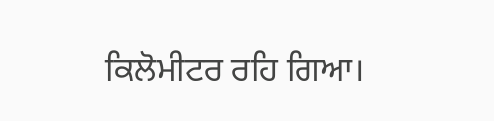ਕਿਲੋਮੀਟਰ ਰਹਿ ਗਿਆ।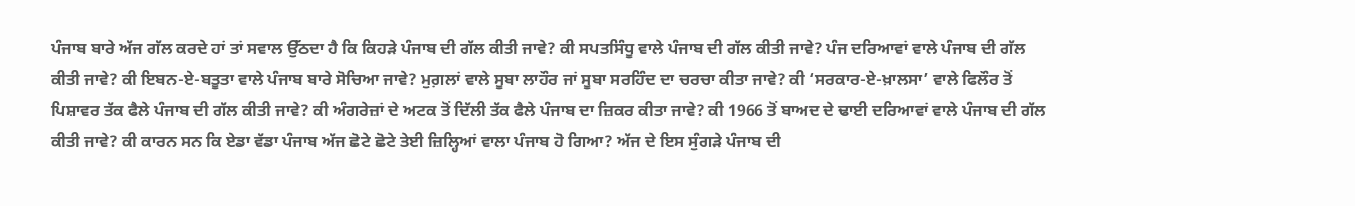ਪੰਜਾਬ ਬਾਰੇ ਅੱਜ ਗੱਲ ਕਰਦੇ ਹਾਂ ਤਾਂ ਸਵਾਲ ਉੱਠਦਾ ਹੈ ਕਿ ਕਿਹੜੇ ਪੰਜਾਬ ਦੀ ਗੱਲ ਕੀਤੀ ਜਾਵੇ? ਕੀ ਸਪਤਸਿੰਧੂ ਵਾਲੇ ਪੰਜਾਬ ਦੀ ਗੱਲ ਕੀਤੀ ਜਾਵੇ? ਪੰਜ ਦਰਿਆਵਾਂ ਵਾਲੇ ਪੰਜਾਬ ਦੀ ਗੱਲ ਕੀਤੀ ਜਾਵੇ? ਕੀ ਇਬਨ-ਏ-ਬਤੂਤਾ ਵਾਲੇ ਪੰਜਾਬ ਬਾਰੇ ਸੋਚਿਆ ਜਾਵੇ? ਮੁਗ਼ਲਾਂ ਵਾਲੇ ਸੂਬਾ ਲਾਹੌਰ ਜਾਂ ਸੂਬਾ ਸਰਹਿੰਦ ਦਾ ਚਰਚਾ ਕੀਤਾ ਜਾਵੇ? ਕੀ ‘ਸਰਕਾਰ-ਏ-ਖ਼ਾਲਸਾ’ ਵਾਲੇ ਫਿਲੌਰ ਤੋਂ ਪਿਸ਼ਾਵਰ ਤੱਕ ਫੈਲੇ ਪੰਜਾਬ ਦੀ ਗੱਲ ਕੀਤੀ ਜਾਵੇ? ਕੀ ਅੰਗਰੇਜ਼ਾਂ ਦੇ ਅਟਕ ਤੋਂ ਦਿੱਲੀ ਤੱਕ ਫੈਲੇ ਪੰਜਾਬ ਦਾ ਜ਼ਿਕਰ ਕੀਤਾ ਜਾਵੇ? ਕੀ 1966 ਤੋਂ ਬਾਅਦ ਦੇ ਢਾਈ ਦਰਿਆਵਾਂ ਵਾਲੇ ਪੰਜਾਬ ਦੀ ਗੱਲ ਕੀਤੀ ਜਾਵੇ? ਕੀ ਕਾਰਨ ਸਨ ਕਿ ਏਡਾ ਵੱਡਾ ਪੰਜਾਬ ਅੱਜ ਛੋਟੇ ਛੋਟੇ ਤੇਈ ਜ਼ਿਲ੍ਹਿਆਂ ਵਾਲਾ ਪੰਜਾਬ ਹੋ ਗਿਆ? ਅੱਜ ਦੇ ਇਸ ਸੁੰਗੜੇ ਪੰਜਾਬ ਦੀ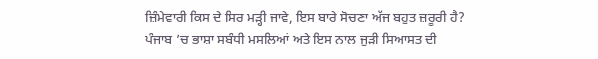ਜ਼ਿੰਮੇਵਾਰੀ ਕਿਸ ਦੇ ਸਿਰ ਮੜ੍ਹੀ ਜਾਵੇ, ਇਸ ਬਾਰੇ ਸੋਚਣਾ ਅੱਜ ਬਹੁਤ ਜ਼ਰੂਰੀ ਹੈ?
ਪੰਜਾਬ ’ਚ ਭਾਸ਼ਾ ਸਬੰਧੀ ਮਸਲਿਆਂ ਅਤੇ ਇਸ ਨਾਲ ਜੁੜੀ ਸਿਆਸਤ ਦੀ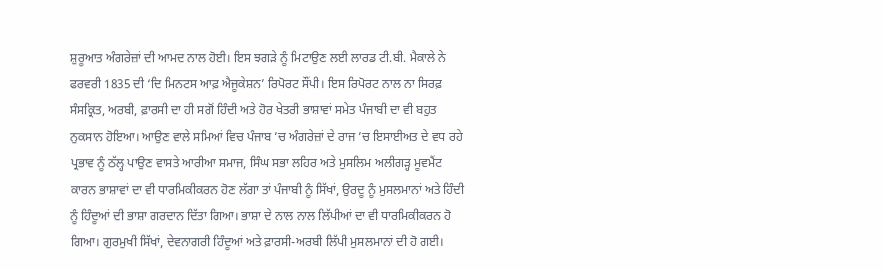ਸ਼ੁਰੂਆਤ ਅੰਗਰੇਜ਼ਾਂ ਦੀ ਆਮਦ ਨਾਲ ਹੋਈ। ਇਸ ਝਗੜੇ ਨੂੰ ਮਿਟਾਉਣ ਲਈ ਲਾਰਡ ਟੀ.ਬੀ. ਮੈਕਾਲੇ ਨੇ ਫਰਵਰੀ 1835 ਦੀ ‘ਦਿ ਮਿਨਟਸ ਆਫ਼ ਐਜੂਕੇਸ਼ਨ’ ਰਿਪੋਰਟ ਸੌਂਪੀ। ਇਸ ਰਿਪੋਰਟ ਨਾਲ ਨਾ ਸਿਰਫ਼ ਸੰਸਕ੍ਰਿਤ, ਅਰਬੀ, ਫ਼ਾਰਸੀ ਦਾ ਹੀ ਸਗੋਂ ਹਿੰਦੀ ਅਤੇ ਹੋਰ ਖੇਤਰੀ ਭਾਸ਼ਾਵਾਂ ਸਮੇਤ ਪੰਜਾਬੀ ਦਾ ਵੀ ਬਹੁਤ ਨੁਕਸਾਨ ਹੋਇਆ। ਆਉਣ ਵਾਲੇ ਸਮਿਆਂ ਵਿਚ ਪੰਜਾਬ ’ਚ ਅੰਗਰੇਜ਼ਾਂ ਦੇ ਰਾਜ ’ਚ ਇਸਾਈਅਤ ਦੇ ਵਧ ਰਹੇ ਪ੍ਰਭਾਵ ਨੂੰ ਠੱਲ੍ਹ ਪਾਉਣ ਵਾਸਤੇ ਆਰੀਆ ਸਮਾਜ, ਸਿੰਘ ਸਭਾ ਲਹਿਰ ਅਤੇ ਮੁਸਲਿਮ ਅਲੀਗੜ੍ਹ ਮੂਵਮੈਂਟ ਕਾਰਨ ਭਾਸ਼ਾਵਾਂ ਦਾ ਵੀ ਧਾਰਮਿਕੀਕਰਨ ਹੋਣ ਲੱਗਾ ਤਾਂ ਪੰਜਾਬੀ ਨੂੰ ਸਿੱਖਾਂ, ਉਰਦੂ ਨੂੰ ਮੁਸਲਮਾਨਾਂ ਅਤੇ ਹਿੰਦੀ ਨੂੰ ਹਿੰਦੂਆਂ ਦੀ ਭਾਸ਼ਾ ਗਰਦਾਨ ਦਿੱਤਾ ਗਿਆ। ਭਾਸ਼ਾ ਦੇ ਨਾਲ ਨਾਲ ਲਿੱਪੀਆਂ ਦਾ ਵੀ ਧਾਰਮਿਕੀਕਰਨ ਹੋ ਗਿਆ। ਗੁਰਮੁਖੀ ਸਿੱਖਾਂ, ਦੇਵਨਾਗਰੀ ਹਿੰਦੂਆਂ ਅਤੇ ਫ਼ਾਰਸੀ-ਅਰਬੀ ਲਿੱਪੀ ਮੁਸਲਮਾਨਾਂ ਦੀ ਹੋ ਗਈ।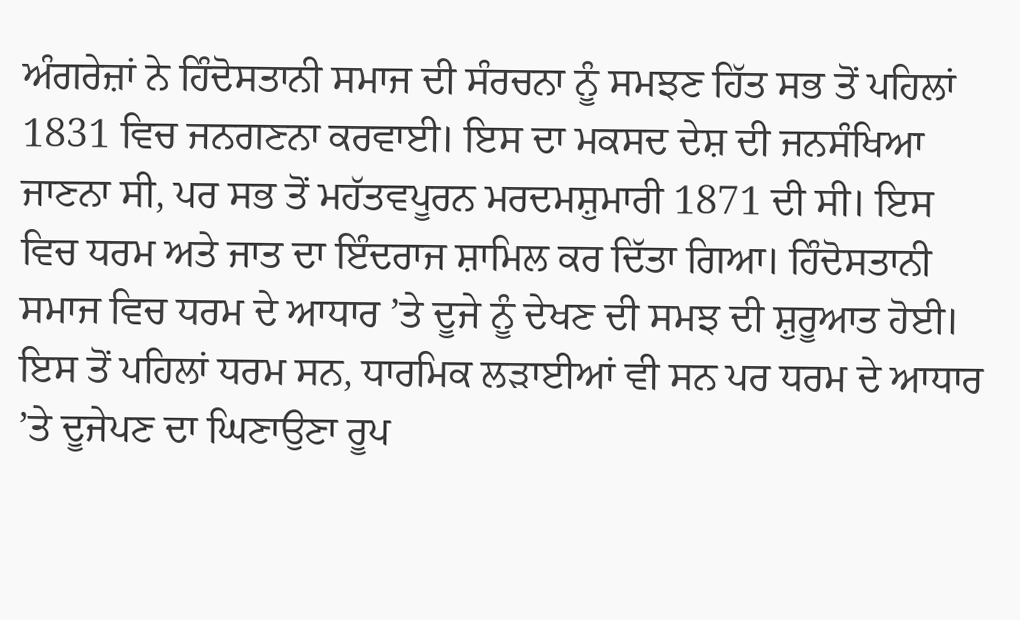ਅੰਗਰੇਜ਼ਾਂ ਨੇ ਹਿੰਦੋਸਤਾਨੀ ਸਮਾਜ ਦੀ ਸੰਰਚਨਾ ਨੂੰ ਸਮਝਣ ਹਿੱਤ ਸਭ ਤੋਂ ਪਹਿਲਾਂ 1831 ਵਿਚ ਜਨਗਣਨਾ ਕਰਵਾਈ। ਇਸ ਦਾ ਮਕਸਦ ਦੇਸ਼ ਦੀ ਜਨਸੰਖਿਆ ਜਾਣਨਾ ਸੀ, ਪਰ ਸਭ ਤੋਂ ਮਹੱਤਵਪੂਰਨ ਮਰਦਮਸ਼ੁਮਾਰੀ 1871 ਦੀ ਸੀ। ਇਸ ਵਿਚ ਧਰਮ ਅਤੇ ਜਾਤ ਦਾ ਇੰਦਰਾਜ ਸ਼ਾਮਿਲ ਕਰ ਦਿੱਤਾ ਗਿਆ। ਹਿੰਦੋਸਤਾਨੀ ਸਮਾਜ ਵਿਚ ਧਰਮ ਦੇ ਆਧਾਰ ’ਤੇ ਦੂਜੇ ਨੂੰ ਦੇਖਣ ਦੀ ਸਮਝ ਦੀ ਸ਼ੁਰੂਆਤ ਹੋਈ। ਇਸ ਤੋਂ ਪਹਿਲਾਂ ਧਰਮ ਸਨ, ਧਾਰਮਿਕ ਲੜਾਈਆਂ ਵੀ ਸਨ ਪਰ ਧਰਮ ਦੇ ਆਧਾਰ ’ਤੇ ਦੂਜੇਪਣ ਦਾ ਘਿਣਾਉਣਾ ਰੂਪ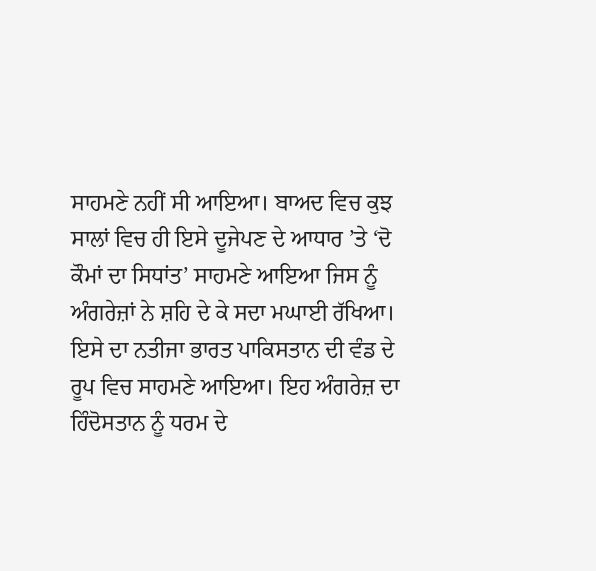ਸਾਹਮਣੇ ਨਹੀਂ ਸੀ ਆਇਆ। ਬਾਅਦ ਵਿਚ ਕੁਝ ਸਾਲਾਂ ਵਿਚ ਹੀ ਇਸੇ ਦੂਜੇਪਣ ਦੇ ਆਧਾਰ ’ਤੇ ‘ਦੋ ਕੌਮਾਂ ਦਾ ਸਿਧਾਂਤ’ ਸਾਹਮਣੇ ਆਇਆ ਜਿਸ ਨੂੰ ਅੰਗਰੇਜ਼ਾਂ ਨੇ ਸ਼ਹਿ ਦੇ ਕੇ ਸਦਾ ਮਘਾਈ ਰੱਖਿਆ। ਇਸੇ ਦਾ ਨਤੀਜਾ ਭਾਰਤ ਪਾਕਿਸਤਾਨ ਦੀ ਵੰਡ ਦੇ ਰੂਪ ਵਿਚ ਸਾਹਮਣੇ ਆਇਆ। ਇਹ ਅੰਗਰੇਜ਼ ਦਾ ਹਿੰਦੋਸਤਾਨ ਨੂੰ ਧਰਮ ਦੇ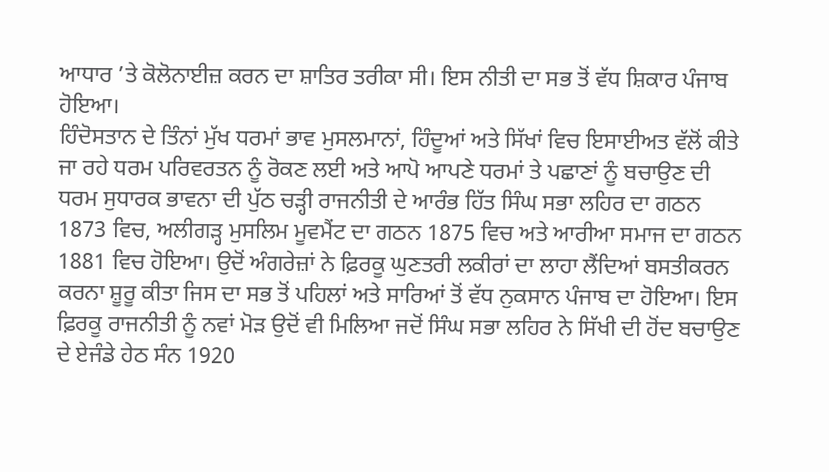ਆਧਾਰ ’ਤੇ ਕੋਲੋਨਾਈਜ਼ ਕਰਨ ਦਾ ਸ਼ਾਤਿਰ ਤਰੀਕਾ ਸੀ। ਇਸ ਨੀਤੀ ਦਾ ਸਭ ਤੋਂ ਵੱਧ ਸ਼ਿਕਾਰ ਪੰਜਾਬ ਹੋਇਆ।
ਹਿੰਦੋਸਤਾਨ ਦੇ ਤਿੰਨਾਂ ਮੁੱਖ ਧਰਮਾਂ ਭਾਵ ਮੁਸਲਮਾਨਾਂ, ਹਿੰਦੂਆਂ ਅਤੇ ਸਿੱਖਾਂ ਵਿਚ ਇਸਾਈਅਤ ਵੱਲੋਂ ਕੀਤੇ ਜਾ ਰਹੇ ਧਰਮ ਪਰਿਵਰਤਨ ਨੂੰ ਰੋਕਣ ਲਈ ਅਤੇ ਆਪੋ ਆਪਣੇ ਧਰਮਾਂ ਤੇ ਪਛਾਣਾਂ ਨੂੰ ਬਚਾਉਣ ਦੀ ਧਰਮ ਸੁਧਾਰਕ ਭਾਵਨਾ ਦੀ ਪੁੱਠ ਚੜ੍ਹੀ ਰਾਜਨੀਤੀ ਦੇ ਆਰੰਭ ਹਿੱਤ ਸਿੰਘ ਸਭਾ ਲਹਿਰ ਦਾ ਗਠਨ 1873 ਵਿਚ, ਅਲੀਗੜ੍ਹ ਮੁਸਲਿਮ ਮੂਵਮੈਂਟ ਦਾ ਗਠਨ 1875 ਵਿਚ ਅਤੇ ਆਰੀਆ ਸਮਾਜ ਦਾ ਗਠਨ 1881 ਵਿਚ ਹੋਇਆ। ਉਦੋਂ ਅੰਗਰੇਜ਼ਾਂ ਨੇ ਫ਼ਿਰਕੂ ਘੁਣਤਰੀ ਲਕੀਰਾਂ ਦਾ ਲਾਹਾ ਲੈਂਦਿਆਂ ਬਸਤੀਕਰਨ ਕਰਨਾ ਸ਼ੂਰੂ ਕੀਤਾ ਜਿਸ ਦਾ ਸਭ ਤੋਂ ਪਹਿਲਾਂ ਅਤੇ ਸਾਰਿਆਂ ਤੋਂ ਵੱਧ ਨੁਕਸਾਨ ਪੰਜਾਬ ਦਾ ਹੋਇਆ। ਇਸ ਫ਼ਿਰਕੂ ਰਾਜਨੀਤੀ ਨੂੰ ਨਵਾਂ ਮੋੜ ਉਦੋਂ ਵੀ ਮਿਲਿਆ ਜਦੋਂ ਸਿੰਘ ਸਭਾ ਲਹਿਰ ਨੇ ਸਿੱਖੀ ਦੀ ਹੋਂਦ ਬਚਾਉਣ ਦੇ ਏਜੰਡੇ ਹੇਠ ਸੰਨ 1920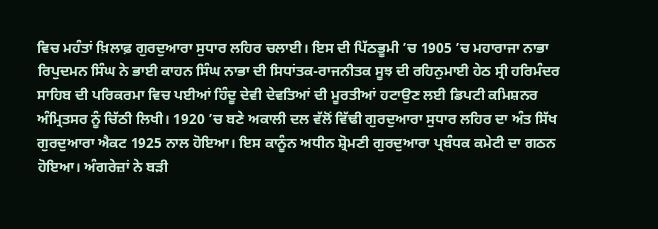ਵਿਚ ਮਹੰਤਾਂ ਖ਼ਿਲਾਫ਼ ਗੁਰਦੁਆਰਾ ਸੁਧਾਰ ਲਹਿਰ ਚਲਾਈ। ਇਸ ਦੀ ਪਿੱਠਭੂਮੀ ’ਚ 1905 ’ਚ ਮਹਾਰਾਜਾ ਨਾਭਾ ਰਿਪੁਦਮਨ ਸਿੰਘ ਨੇ ਭਾਈ ਕਾਹਨ ਸਿੰਘ ਨਾਭਾ ਦੀ ਸਿਧਾਂਤਕ-ਰਾਜਨੀਤਕ ਸੂਝ ਦੀ ਰਹਿਨੁਮਾਈ ਹੇਠ ਸ੍ਰੀ ਹਰਿਮੰਦਰ ਸਾਹਿਬ ਦੀ ਪਰਿਕਰਮਾ ਵਿਚ ਪਈਆਂ ਹਿੰਦੂ ਦੇਵੀ ਦੇਵਤਿਆਂ ਦੀ ਮੂਰਤੀਆਂ ਹਟਾਉਣ ਲਈ ਡਿਪਟੀ ਕਮਿਸ਼ਨਰ ਅੰਮ੍ਰਿਤਸਰ ਨੂੰ ਚਿੱਠੀ ਲਿਖੀ। 1920 ’ਚ ਬਣੇ ਅਕਾਲੀ ਦਲ ਵੱਲੋਂ ਵਿੱਢੀ ਗੁਰਦੁਆਰਾ ਸੁਧਾਰ ਲਹਿਰ ਦਾ ਅੰਤ ਸਿੱਖ ਗੁਰਦੁਆਰਾ ਐਕਟ 1925 ਨਾਲ ਹੋਇਆ। ਇਸ ਕਾਨੂੰਨ ਅਧੀਨ ਸ਼੍ਰੋਮਣੀ ਗੁਰਦੁਆਰਾ ਪ੍ਰਬੰਧਕ ਕਮੇਟੀ ਦਾ ਗਠਨ ਹੋਇਆ। ਅੰਗਰੇਜ਼ਾਂ ਨੇ ਬੜੀ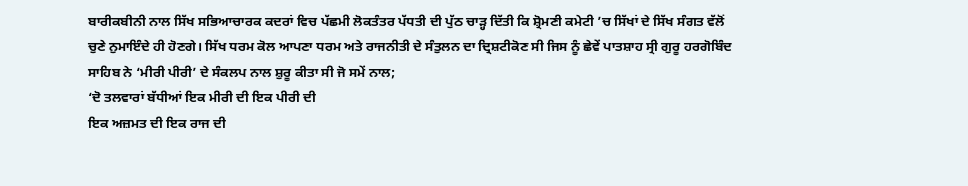ਬਾਰੀਕਬੀਨੀ ਨਾਲ ਸਿੱਖ ਸਭਿਆਚਾਰਕ ਕਦਰਾਂ ਵਿਚ ਪੱਛਮੀ ਲੋਕਤੰਤਰ ਪੱਧਤੀ ਦੀ ਪੁੱਠ ਚਾੜ੍ਹ ਦਿੱਤੀ ਕਿ ਸ਼੍ਰੋਮਣੀ ਕਮੇਟੀ ’ਚ ਸਿੱਖਾਂ ਦੇ ਸਿੱਖ ਸੰਗਤ ਵੱਲੋਂ ਚੁਣੇ ਨੁਮਾਇੰਦੇ ਹੀ ਹੋਣਗੇ। ਸਿੱਖ ਧਰਮ ਕੋਲ ਆਪਣਾ ਧਰਮ ਅਤੇ ਰਾਜਨੀਤੀ ਦੇ ਸੰਤੁਲਨ ਦਾ ਦ੍ਰਿਸ਼ਟੀਕੋਣ ਸੀ ਜਿਸ ਨੂੰ ਛੇਵੇਂ ਪਾਤਸ਼ਾਹ ਸ੍ਰੀ ਗੁਰੂ ਹਰਗੋਬਿੰਦ ਸਾਹਿਬ ਨੇ ‘ਮੀਰੀ ਪੀਰੀ’ ਦੇ ਸੰਕਲਪ ਨਾਲ ਸ਼ੁਰੂ ਕੀਤਾ ਸੀ ਜੋ ਸਮੇਂ ਨਾਲ;
‘ਦੋ ਤਲਵਾਰਾਂ ਬੱਧੀਆਂ ਇਕ ਮੀਰੀ ਦੀ ਇਕ ਪੀਰੀ ਦੀ
ਇਕ ਅਜ਼ਮਤ ਦੀ ਇਕ ਰਾਜ ਦੀ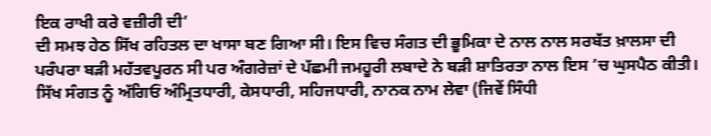ਇਕ ਰਾਖੀ ਕਰੇ ਵਜ਼ੀਰੀ ਦੀ’
ਦੀ ਸਮਝ ਹੇਠ ਸਿੱਖ ਰਹਿਤਲ ਦਾ ਖਾਸਾ ਬਣ ਗਿਆ ਸੀ। ਇਸ ਵਿਚ ਸੰਗਤ ਦੀ ਭੂਮਿਕਾ ਦੇ ਨਾਲ ਨਾਲ ਸਰਬੱਤ ਖ਼ਾਲਸਾ ਦੀ ਪਰੰਪਰਾ ਬੜੀ ਮਹੱਤਵਪੂਰਨ ਸੀ ਪਰ ਅੰਗਰੇਜ਼ਾਂ ਦੇ ਪੱਛਮੀ ਜਮਹੂਰੀ ਲਬਾਦੇ ਨੇ ਬੜੀ ਸ਼ਾਤਿਰਤਾ ਨਾਲ ਇਸ ’ਚ ਘੁਸਪੈਠ ਕੀਤੀ। ਸਿੱਖ ਸੰਗਤ ਨੂੰ ਅੱਗਿਓਂ ਅੰਮ੍ਰਿਤਧਾਰੀ, ਕੇਸਧਾਰੀ, ਸਹਿਜਧਾਰੀ, ਨਾਨਕ ਨਾਮ ਲੇਵਾ (ਜਿਵੇਂ ਸਿੰਧੀ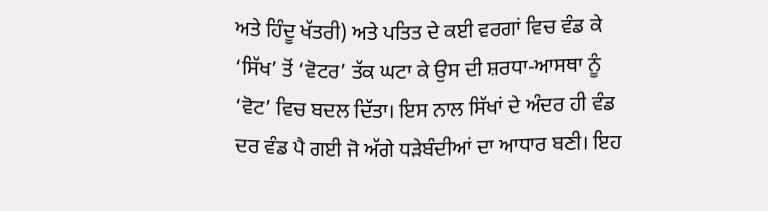ਅਤੇ ਹਿੰਦੂ ਖੱਤਰੀ) ਅਤੇ ਪਤਿਤ ਦੇ ਕਈ ਵਰਗਾਂ ਵਿਚ ਵੰਡ ਕੇ ‘ਸਿੱਖ’ ਤੋਂ ‘ਵੋਟਰ’ ਤੱਕ ਘਟਾ ਕੇ ਉਸ ਦੀ ਸ਼ਰਧਾ-ਆਸਥਾ ਨੂੰ ‘ਵੋਟ’ ਵਿਚ ਬਦਲ ਦਿੱਤਾ। ਇਸ ਨਾਲ ਸਿੱਖਾਂ ਦੇ ਅੰਦਰ ਹੀ ਵੰਡ ਦਰ ਵੰਡ ਪੈ ਗਈ ਜੋ ਅੱਗੇ ਧੜੇਬੰਦੀਆਂ ਦਾ ਆਧਾਰ ਬਣੀ। ਇਹ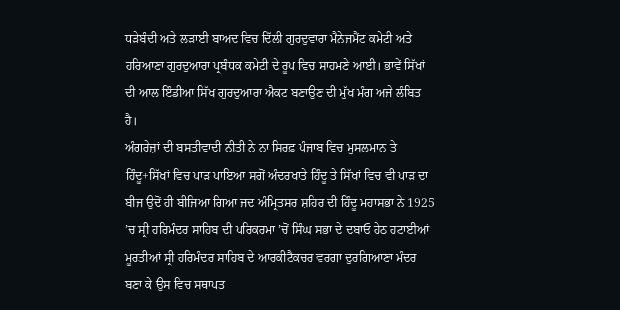ਧੜੇਬੰਦੀ ਅਤੇ ਲੜਾਈ ਬਾਅਦ ਵਿਚ ਦਿੱਲੀ ਗੁਰਦੁਵਾਰਾ ਮੈਨੇਜਮੈਂਟ ਕਮੇਟੀ ਅਤੇ ਹਰਿਆਣਾ ਗੁਰਦੁਆਰਾ ਪ੍ਰਬੰਧਕ ਕਮੇਟੀ ਦੇ ਰੂਪ ਵਿਚ ਸਾਹਮਣੇ ਆਈ। ਭਾਵੇਂ ਸਿੱਖਾਂ ਦੀ ਆਲ ਇੰਡੀਆ ਸਿੱਖ ਗੁਰਦੁਆਰਾ ਐਕਟ ਬਣਾਉਣ ਦੀ ਮੁੱਖ ਮੰਗ ਅਜੇ ਲੰਬਿਤ ਹੈ।
ਅੰਗਰੇਜ਼ਾਂ ਦੀ ਬਸਤੀਵਾਦੀ ਨੀਤੀ ਨੇ ਨਾ ਸਿਰਫ਼ ਪੰਜਾਬ ਵਿਚ ਮੁਸਲਮਾਨ ਤੇ ਹਿੰਦੂ+ਸਿੱਖਾਂ ਵਿਚ ਪਾੜ ਪਾਇਆ ਸਗੋਂ ਅੰਦਰਖਾਤੇ ਹਿੰਦੂ ਤੇ ਸਿੱਖਾਂ ਵਿਚ ਵੀ ਪਾੜ ਦਾ ਬੀਜ ਉਦੋਂ ਹੀ ਬੀਜਿਆ ਗਿਆ ਜਦ ਅੰਮ੍ਰਿਤਸਰ ਸ਼ਹਿਰ ਦੀ ਹਿੰਦੂ ਮਹਾਸਭਾ ਨੇ 1925 ’ਚ ਸ੍ਰੀ ਹਰਿਮੰਦਰ ਸਾਹਿਬ ਦੀ ਪਰਿਕਰਮਾ ’ਚੋਂ ਸਿੰਘ ਸਭਾ ਦੇ ਦਬਾਓ ਹੇਠ ਹਟਾਈਆਂ ਮੂਰਤੀਆਂ ਸ੍ਰੀ ਹਰਿਮੰਦਰ ਸਾਹਿਬ ਦੇ ਆਰਕੀਟੈਕਚਰ ਵਰਗਾ ਦੁਰਗਿਆਣਾ ਮੰਦਰ ਬਣਾ ਕੇ ਉਸ ਵਿਚ ਸਥਾਪਤ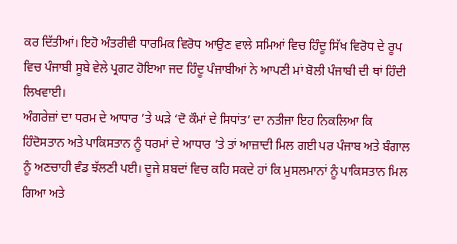ਕਰ ਦਿੱਤੀਆਂ। ਇਹੋ ਅੰਤਰੀਵੀ ਧਾਰਮਿਕ ਵਿਰੋਧ ਆਉਣ ਵਾਲੇ ਸਮਿਆਂ ਵਿਚ ਹਿੰਦੂ ਸਿੱਖ ਵਿਰੋਧ ਦੇ ਰੂਪ ਵਿਚ ਪੰਜਾਬੀ ਸੂਬੇ ਵੇਲੇ ਪ੍ਰਗਟ ਹੋਇਆ ਜਦ ਹਿੰਦੂ ਪੰਜਾਬੀਆਂ ਨੇ ਆਪਣੀ ਮਾਂ ਬੋਲੀ ਪੰਜਾਬੀ ਦੀ ਥਾਂ ਹਿੰਦੀ ਲਿਖਵਾਈ।
ਅੰਗਰੇਜ਼ਾਂ ਦਾ ਧਰਮ ਦੇ ਆਧਾਰ ’ਤੇ ਘੜੇ ‘ਦੋ ਕੌਮਾਂ ਦੇ ਸਿਧਾਂਤ’ ਦਾ ਨਤੀਜਾ ਇਹ ਨਿਕਲਿਆ ਕਿ ਹਿੰਦੋਸਤਾਨ ਅਤੇ ਪਾਕਿਸਤਾਨ ਨੂੰ ਧਰਮਾਂ ਦੇ ਆਧਾਰ ’ਤੇ ਤਾਂ ਆਜ਼ਾਦੀ ਮਿਲ ਗਈ ਪਰ ਪੰਜਾਬ ਅਤੇ ਬੰਗਾਲ ਨੂੰ ਅਣਚਾਹੀ ਵੰਡ ਝੱਲਣੀ ਪਈ। ਦੂਜੇ ਸ਼ਬਦਾਂ ਵਿਚ ਕਹਿ ਸਕਦੇ ਹਾਂ ਕਿ ਮੁਸਲਮਾਨਾਂ ਨੂੰ ਪਾਕਿਸਤਾਨ ਮਿਲ ਗਿਆ ਅਤੇ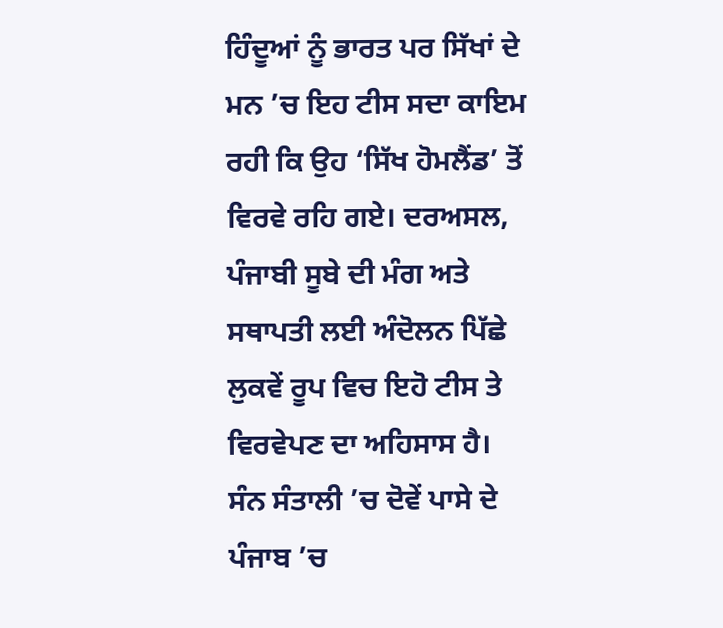ਹਿੰਦੂਆਂ ਨੂੰ ਭਾਰਤ ਪਰ ਸਿੱਖਾਂ ਦੇ ਮਨ ’ਚ ਇਹ ਟੀਸ ਸਦਾ ਕਾਇਮ ਰਹੀ ਕਿ ਉਹ ‘ਸਿੱਖ ਹੋਮਲੈਂਡ’ ਤੋਂ ਵਿਰਵੇ ਰਹਿ ਗਏ। ਦਰਅਸਲ, ਪੰਜਾਬੀ ਸੂਬੇ ਦੀ ਮੰਗ ਅਤੇ ਸਥਾਪਤੀ ਲਈ ਅੰਦੋਲਨ ਪਿੱਛੇ ਲੁਕਵੇਂ ਰੂਪ ਵਿਚ ਇਹੋ ਟੀਸ ਤੇ ਵਿਰਵੇਪਣ ਦਾ ਅਹਿਸਾਸ ਹੈ।
ਸੰਨ ਸੰਤਾਲੀ ’ਚ ਦੋਵੇਂ ਪਾਸੇ ਦੇ ਪੰਜਾਬ ’ਚ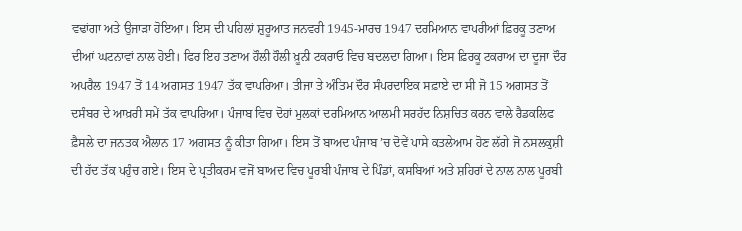ਵਢਾਂਗਾ ਅਤੇ ਉਜਾੜਾ ਹੋਇਆ। ਇਸ ਦੀ ਪਹਿਲਾਂ ਸ਼ੁਰੂਆਤ ਜਨਵਰੀ 1945-ਮਾਰਚ 1947 ਦਰਮਿਆਨ ਵਾਪਰੀਆਂ ਫ਼ਿਰਕੂ ਤਣਾਅ ਦੀਆਂ ਘਟਨਾਵਾਂ ਨਾਲ ਹੋਈ। ਫਿਰ ਇਹ ਤਣਾਅ ਹੌਲੀ ਹੌਲੀ ਖ਼ੂਨੀ ਟਕਰਾਓ ਵਿਚ ਬਦਲਦਾ ਗਿਆ। ਇਸ ਫ਼ਿਰਕੂ ਟਕਰਾਅ ਦਾ ਦੂਜਾ ਦੌਰ ਅਪਰੈਲ 1947 ਤੋਂ 14 ਅਗਸਤ 1947 ਤੱਕ ਵਾਪਰਿਆ। ਤੀਜਾ ਤੇ ਅੰਤਿਮ ਦੌਰ ਸੰਪਰਦਾਇਕ ਸਫ਼ਾਏ ਦਾ ਸੀ ਜੋ 15 ਅਗਸਤ ਤੋਂ ਦਸੰਬਰ ਦੇ ਆਖ਼ਰੀ ਸਮੇਂ ਤੱਕ ਵਾਪਰਿਆ। ਪੰਜਾਬ ਵਿਚ ਦੋਹਾਂ ਮੁਲਕਾਂ ਦਰਮਿਆਨ ਆਲਮੀ ਸਰਹੱਦ ਨਿਸ਼ਚਿਤ ਕਰਨ ਵਾਲੇ ਰੈਡਕਲਿਫ ਫ਼ੈਸਲੇ ਦਾ ਜਨਤਕ ਐਲਾਨ 17 ਅਗਸਤ ਨੂੰ ਕੀਤਾ ਗਿਆ। ਇਸ ਤੋਂ ਬਾਅਦ ਪੰਜਾਬ ’ਚ ਦੋਵੇਂ ਪਾਸੇ ਕਤਲੇਆਮ ਹੋਣ ਲੱਗੇ ਜੋ ਨਸਲਕੁਸ਼ੀ ਦੀ ਹੱਦ ਤੱਕ ਪਹੁੰਚ ਗਏ। ਇਸ ਦੇ ਪ੍ਰਤੀਕਰਮ ਵਜੋਂ ਬਾਅਦ ਵਿਚ ਪੂਰਬੀ ਪੰਜਾਬ ਦੇ ਪਿੰਡਾਂ, ਕਸਬਿਆਂ ਅਤੇ ਸ਼ਹਿਰਾਂ ਦੇ ਨਾਲ ਨਾਲ ਪੂਰਬੀ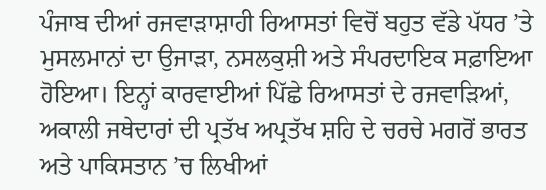ਪੰਜਾਬ ਦੀਆਂ ਰਜਵਾੜਾਸ਼ਾਹੀ ਰਿਆਸਤਾਂ ਵਿਚੋਂ ਬਹੁਤ ਵੱਡੇ ਪੱਧਰ ’ਤੇ ਮੁਸਲਮਾਨਾਂ ਦਾ ਉਜਾੜਾ, ਨਸਲਕੁਸ਼ੀ ਅਤੇ ਸੰਪਰਦਾਇਕ ਸਫ਼ਾਇਆ ਹੋਇਆ। ਇਨ੍ਹਾਂ ਕਾਰਵਾਈਆਂ ਪਿੱਛੇ ਰਿਆਸਤਾਂ ਦੇ ਰਜਵਾੜਿਆਂ, ਅਕਾਲੀ ਜਥੇਦਾਰਾਂ ਦੀ ਪ੍ਰਤੱਖ ਅਪ੍ਰਤੱਖ ਸ਼ਹਿ ਦੇ ਚਰਚੇ ਮਗਰੋਂ ਭਾਰਤ ਅਤੇ ਪਾਕਿਸਤਾਨ ’ਚ ਲਿਖੀਆਂ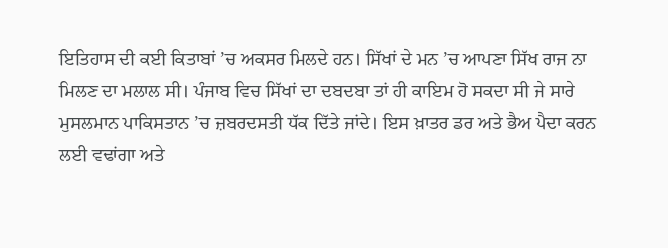ਇਤਿਹਾਸ ਦੀ ਕਈ ਕਿਤਾਬਾਂ ’ਚ ਅਕਸਰ ਮਿਲਦੇ ਹਨ। ਸਿੱਖਾਂ ਦੇ ਮਨ ’ਚ ਆਪਣਾ ਸਿੱਖ ਰਾਜ ਨਾ ਮਿਲਣ ਦਾ ਮਲਾਲ ਸੀ। ਪੰਜਾਬ ਵਿਚ ਸਿੱਖਾਂ ਦਾ ਦਬਦਬਾ ਤਾਂ ਹੀ ਕਾਇਮ ਹੋ ਸਕਦਾ ਸੀ ਜੇ ਸਾਰੇ ਮੁਸਲਮਾਨ ਪਾਕਿਸਤਾਨ ’ਚ ਜ਼ਬਰਦਸਤੀ ਧੱਕ ਦਿੱਤੇ ਜਾਂਦੇ। ਇਸ ਖ਼ਾਤਰ ਡਰ ਅਤੇ ਭੈਅ ਪੈਦਾ ਕਰਨ ਲਈ ਵਢਾਂਗਾ ਅਤੇ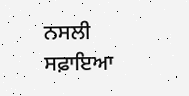ਨਸਲੀ ਸਫ਼ਾਇਆ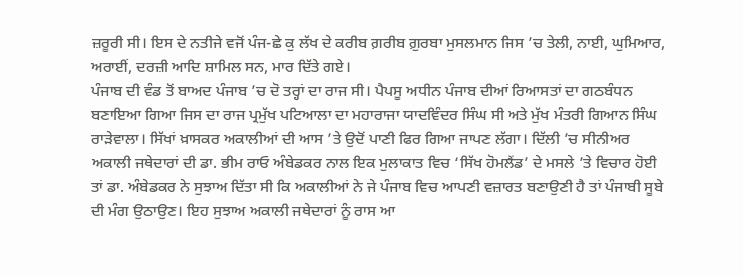ਜ਼ਰੂਰੀ ਸੀ। ਇਸ ਦੇ ਨਤੀਜੇ ਵਜੋਂ ਪੰਜ-ਛੇ ਕੁ ਲੱਖ ਦੇ ਕਰੀਬ ਗ਼ਰੀਬ ਗ਼ੁਰਬਾ ਮੁਸਲਮਾਨ ਜਿਸ ’ਚ ਤੇਲੀ, ਨਾਈ, ਘੁਮਿਆਰ, ਅਰਾਈਂ, ਦਰਜ਼ੀ ਆਦਿ ਸ਼ਾਮਿਲ ਸਨ, ਮਾਰ ਦਿੱਤੇ ਗਏ।
ਪੰਜਾਬ ਦੀ ਵੰਡ ਤੋਂ ਬਾਅਦ ਪੰਜਾਬ ’ਚ ਦੋ ਤਰ੍ਹਾਂ ਦਾ ਰਾਜ ਸੀ। ਪੈਪਸੂ ਅਧੀਨ ਪੰਜਾਬ ਦੀਆਂ ਰਿਆਸਤਾਂ ਦਾ ਗਠਬੰਧਨ ਬਣਾਇਆ ਗਿਆ ਜਿਸ ਦਾ ਰਾਜ ਪ੍ਰਮੁੱਖ ਪਟਿਆਲਾ ਦਾ ਮਹਾਰਾਜਾ ਯਾਦਵਿੰਦਰ ਸਿੰਘ ਸੀ ਅਤੇ ਮੁੱਖ ਮੰਤਰੀ ਗਿਆਨ ਸਿੰਘ ਰਾੜੇਵਾਲਾ। ਸਿੱਖਾਂ ਖ਼ਾਸਕਰ ਅਕਾਲੀਆਂ ਦੀ ਆਸ ’ਤੇ ਉਦੋਂ ਪਾਣੀ ਫਿਰ ਗਿਆ ਜਾਪਣ ਲੱਗਾ। ਦਿੱਲੀ ’ਚ ਸੀਨੀਅਰ ਅਕਾਲੀ ਜਥੇਦਾਰਾਂ ਦੀ ਡਾ. ਭੀਮ ਰਾਓ ਅੰਬੇਡਕਰ ਨਾਲ ਇਕ ਮੁਲਾਕਾਤ ਵਿਚ ‘ਸਿੱਖ ਹੋਮਲੈਂਡ’ ਦੇ ਮਸਲੇ ’ਤੇ ਵਿਚਾਰ ਹੋਈ ਤਾਂ ਡਾ. ਅੰਬੇਡਕਰ ਨੇ ਸੁਝਾਅ ਦਿੱਤਾ ਸੀ ਕਿ ਅਕਾਲੀਆਂ ਨੇ ਜੇ ਪੰਜਾਬ ਵਿਚ ਆਪਣੀ ਵਜ਼ਾਰਤ ਬਣਾਉਣੀ ਹੈ ਤਾਂ ਪੰਜਾਬੀ ਸੂਬੇ ਦੀ ਮੰਗ ਉਠਾਉਣ। ਇਹ ਸੁਝਾਅ ਅਕਾਲੀ ਜਥੇਦਾਰਾਂ ਨੂੰ ਰਾਸ ਆ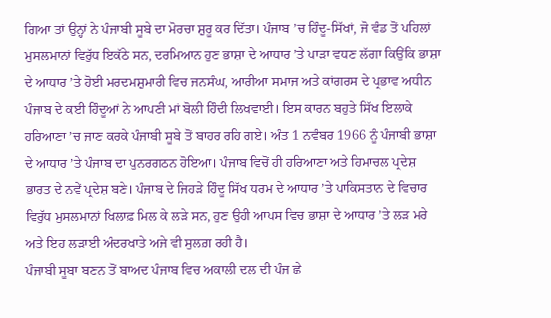ਗਿਆ ਤਾਂ ਉਨ੍ਹਾਂ ਨੇ ਪੰਜਾਬੀ ਸੂਬੇ ਦਾ ਮੋਰਚਾ ਸ਼ੁਰੂ ਕਰ ਦਿੱਤਾ। ਪੰਜਾਬ ’ਚ ਹਿੰਦੂ-ਸਿੱਖਾਂ, ਜੋ ਵੰਡ ਤੋਂ ਪਹਿਲਾਂ ਮੁਸਲਮਾਨਾਂ ਵਿਰੁੱਧ ਇਕੱਠੇ ਸਨ, ਦਰਮਿਆਨ ਹੁਣ ਭਾਸ਼ਾ ਦੇ ਆਧਾਰ ’ਤੇ ਪਾੜਾ ਵਧਣ ਲੱਗਾ ਕਿਉਂਕਿ ਭਾਸ਼ਾ ਦੇ ਆਧਾਰ ’ਤੇ ਹੋਈ ਮਰਦਮਸ਼ੁਮਾਰੀ ਵਿਚ ਜਨਸੰਘ, ਆਰੀਆ ਸਮਾਜ ਅਤੇ ਕਾਂਗਰਸ ਦੇ ਪ੍ਰਭਾਵ ਅਧੀਨ ਪੰਜਾਬ ਦੇ ਕਈ ਹਿੰਦੂਆਂ ਨੇ ਆਪਣੀ ਮਾਂ ਬੋਲੀ ਹਿੰਦੀ ਲਿਖਵਾਈ। ਇਸ ਕਾਰਨ ਬਹੁਤੇ ਸਿੱਖ ਇਲਾਕੇ ਹਰਿਆਣਾ ’ਚ ਜਾਣ ਕਰਕੇ ਪੰਜਾਬੀ ਸੂਬੇ ਤੋਂ ਬਾਹਰ ਰਹਿ ਗਏ। ਅੰਤ 1 ਨਵੰਬਰ 1966 ਨੂੰ ਪੰਜਾਬੀ ਭਾਸ਼ਾ ਦੇ ਆਧਾਰ ’ਤੇ ਪੰਜਾਬ ਦਾ ਪੁਨਰਗਠਨ ਹੋਇਆ। ਪੰਜਾਬ ਵਿਚੋਂ ਹੀ ਹਰਿਆਣਾ ਅਤੇ ਹਿਮਾਚਲ ਪ੍ਰਦੇਸ਼ ਭਾਰਤ ਦੇ ਨਵੇਂ ਪ੍ਰਦੇਸ਼ ਬਣੇ। ਪੰਜਾਬ ਦੇ ਜਿਹੜੇ ਹਿੰਦੂ ਸਿੱਖ ਧਰਮ ਦੇ ਆਧਾਰ ’ਤੇ ਪਾਕਿਸਤਾਨ ਦੇ ਵਿਚਾਰ ਵਿਰੁੱਧ ਮੁਸਲਮਾਨਾਂ ਖਿਲਾਫ਼ ਮਿਲ ਕੇ ਲੜੇ ਸਨ, ਹੁਣ ਉਹੀ ਆਪਸ ਵਿਚ ਭਾਸ਼ਾ ਦੇ ਆਧਾਰ ’ਤੇ ਲੜ ਮਰੇ ਅਤੇ ਇਹ ਲੜਾਈ ਅੰਦਰਖਾਤੇ ਅਜੇ ਵੀ ਸੁਲਗ਼ ਰਹੀ ਹੈ।
ਪੰਜਾਬੀ ਸੂਬਾ ਬਣਨ ਤੋਂ ਬਾਅਦ ਪੰਜਾਬ ਵਿਚ ਅਕਾਲੀ ਦਲ ਦੀ ਪੰਜ ਛੇ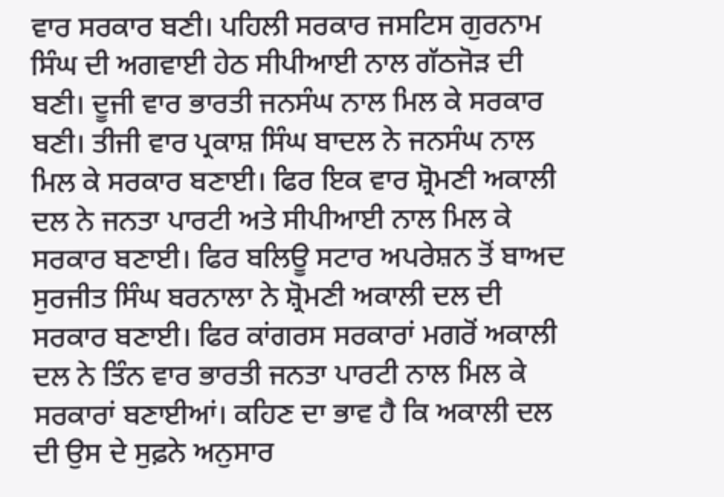ਵਾਰ ਸਰਕਾਰ ਬਣੀ। ਪਹਿਲੀ ਸਰਕਾਰ ਜਸਟਿਸ ਗੁਰਨਾਮ ਸਿੰਘ ਦੀ ਅਗਵਾਈ ਹੇਠ ਸੀਪੀਆਈ ਨਾਲ ਗੱਠਜੋੜ ਦੀ ਬਣੀ। ਦੂਜੀ ਵਾਰ ਭਾਰਤੀ ਜਨਸੰਘ ਨਾਲ ਮਿਲ ਕੇ ਸਰਕਾਰ ਬਣੀ। ਤੀਜੀ ਵਾਰ ਪ੍ਰਕਾਸ਼ ਸਿੰਘ ਬਾਦਲ ਨੇ ਜਨਸੰਘ ਨਾਲ ਮਿਲ ਕੇ ਸਰਕਾਰ ਬਣਾਈ। ਫਿਰ ਇਕ ਵਾਰ ਸ਼੍ਰੋਮਣੀ ਅਕਾਲੀ ਦਲ ਨੇ ਜਨਤਾ ਪਾਰਟੀ ਅਤੇ ਸੀਪੀਆਈ ਨਾਲ ਮਿਲ ਕੇ ਸਰਕਾਰ ਬਣਾਈ। ਫਿਰ ਬਲਿਊ ਸਟਾਰ ਅਪਰੇਸ਼ਨ ਤੋਂ ਬਾਅਦ ਸੁਰਜੀਤ ਸਿੰਘ ਬਰਨਾਲਾ ਨੇ ਸ਼੍ਰੋਮਣੀ ਅਕਾਲੀ ਦਲ ਦੀ ਸਰਕਾਰ ਬਣਾਈ। ਫਿਰ ਕਾਂਗਰਸ ਸਰਕਾਰਾਂ ਮਗਰੋਂ ਅਕਾਲੀ ਦਲ ਨੇ ਤਿੰਨ ਵਾਰ ਭਾਰਤੀ ਜਨਤਾ ਪਾਰਟੀ ਨਾਲ ਮਿਲ ਕੇ ਸਰਕਾਰਾਂ ਬਣਾਈਆਂ। ਕਹਿਣ ਦਾ ਭਾਵ ਹੈ ਕਿ ਅਕਾਲੀ ਦਲ ਦੀ ਉਸ ਦੇ ਸੁਫ਼ਨੇ ਅਨੁਸਾਰ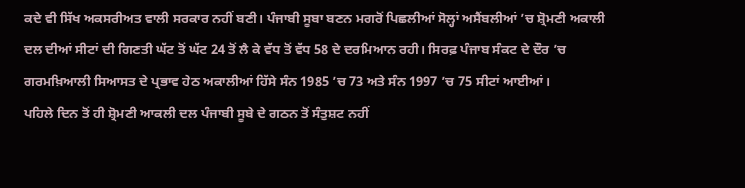ਕਦੇ ਵੀ ਸਿੱਖ ਅਕਸਰੀਅਤ ਵਾਲੀ ਸਰਕਾਰ ਨਹੀਂ ਬਣੀ। ਪੰਜਾਬੀ ਸੂਬਾ ਬਣਨ ਮਗਰੋਂ ਪਿਛਲੀਆਂ ਸੋਲ੍ਹਾਂ ਅਸੈਂਬਲੀਆਂ ’ਚ ਸ਼੍ਰੋਮਣੀ ਅਕਾਲੀ ਦਲ ਦੀਆਂ ਸੀਟਾਂ ਦੀ ਗਿਣਤੀ ਘੱਟ ਤੋਂ ਘੱਟ 24 ਤੋਂ ਲੈ ਕੇ ਵੱਧ ਤੋਂ ਵੱਧ 58 ਦੇ ਦਰਮਿਆਨ ਰਹੀ। ਸਿਰਫ਼ ਪੰਜਾਬ ਸੰਕਟ ਦੇ ਦੌਰ ’ਚ ਗਰਮਖ਼ਿਆਲੀ ਸਿਆਸਤ ਦੇ ਪ੍ਰਭਾਵ ਹੇਠ ਅਕਾਲੀਆਂ ਹਿੱਸੇ ਸੰਨ 1985 ’ਚ 73 ਅਤੇ ਸੰਨ 1997 ’ਚ 75 ਸੀਟਾਂ ਆਈਆਂ।
ਪਹਿਲੇ ਦਿਨ ਤੋਂ ਹੀ ਸ਼੍ਰੋਮਣੀ ਆਕਲੀ ਦਲ ਪੰਜਾਬੀ ਸੂਬੇ ਦੇ ਗਠਨ ਤੋਂ ਸੰਤੁਸ਼ਟ ਨਹੀਂ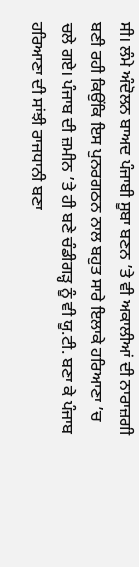ਸੀ। ਲੰਮੇ ਅੰਦੋਲਨ ਬਾਅਦ ਪੰਜਾਬੀ ਸੂਬਾ ਬਣਨ ’ਤੇ ਵੀ ਅਕਾਲੀਆਂ ਦੀ ਨਾਰਾਜ਼ਗੀ ਬਣੀ ਰਹੀ ਕਿਉਂਕਿ ਇਸ ਪੁਨਰਗਠਨ ਨਾਲ ਬਹੁਤ ਸਾਰੇ ਇਲਾਕੇ ਹਰਿਆਣਾ ’ਚ ਚਲੇ ਗਏ। ਪੰਜਾਬ ਦੀ ਜ਼ਮੀਨ ’ਤੇ ਹੀ ਬਣੇ ਚੰਡੀਗੜ੍ਹ ਨੂੰ ਵੀ ਯੂ.ਟੀ. ਬਣਾ ਕੇ ਪੰਜਾਬ ਹਰਿਆਣਾ ਦੀ ਸਾਂਝੀ ਰਾਜਧਾਨੀ ਬਣਾ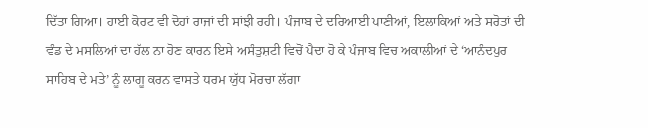ਦਿੱਤਾ ਗਿਆ। ਹਾਈ ਕੋਰਟ ਵੀ ਦੋਹਾਂ ਰਾਜਾਂ ਦੀ ਸਾਂਝੀ ਰਹੀ। ਪੰਜਾਬ ਦੇ ਦਰਿਆਈ ਪਾਣੀਆਂ, ਇਲਾਕਿਆਂ ਅਤੇ ਸਰੋਤਾਂ ਦੀ ਵੰਡ ਦੇ ਮਸਲਿਆਂ ਦਾ ਹੱਲ ਨਾ ਹੋਣ ਕਾਰਨ ਇਸੇ ਅਸੰਤੁਸ਼ਟੀ ਵਿਚੋਂ ਪੈਦਾ ਹੋ ਕੇ ਪੰਜਾਬ ਵਿਚ ਅਕਾਲੀਆਂ ਦੇ ‘ਆਨੰਦਪੁਰ ਸਾਹਿਬ ਦੇ ਮਤੇ’ ਨੂੰ ਲਾਗੂ ਕਰਨ ਵਾਸਤੇ ਧਰਮ ਯੁੱਧ ਮੋਰਚਾ ਲੱਗਾ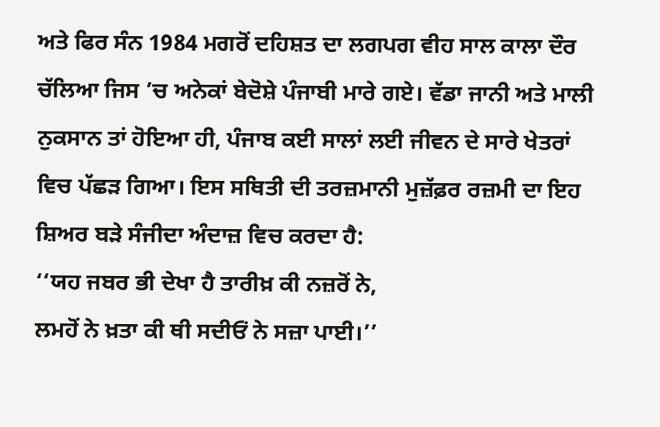ਅਤੇ ਫਿਰ ਸੰਨ 1984 ਮਗਰੋਂ ਦਹਿਸ਼ਤ ਦਾ ਲਗਪਗ ਵੀਹ ਸਾਲ ਕਾਲਾ ਦੌਰ ਚੱਲਿਆ ਜਿਸ ’ਚ ਅਨੇਕਾਂ ਬੇਦੋਸ਼ੇ ਪੰਜਾਬੀ ਮਾਰੇ ਗਏ। ਵੱਡਾ ਜਾਨੀ ਅਤੇ ਮਾਲੀ ਨੁਕਸਾਨ ਤਾਂ ਹੋਇਆ ਹੀ, ਪੰਜਾਬ ਕਈ ਸਾਲਾਂ ਲਈ ਜੀਵਨ ਦੇ ਸਾਰੇ ਖੇਤਰਾਂ ਵਿਚ ਪੱਛੜ ਗਿਆ। ਇਸ ਸਥਿਤੀ ਦੀ ਤਰਜ਼ਮਾਨੀ ਮੁਜ਼ੱਫ਼ਰ ਰਜ਼ਮੀ ਦਾ ਇਹ ਸ਼ਿਅਰ ਬੜੇ ਸੰਜੀਦਾ ਅੰਦਾਜ਼ ਵਿਚ ਕਰਦਾ ਹੈ:
‘‘ਯਹ ਜਬਰ ਭੀ ਦੇਖਾ ਹੈ ਤਾਰੀਖ਼ ਕੀ ਨਜ਼ਰੋਂ ਨੇ,
ਲਮਹੋਂ ਨੇ ਖ਼ਤਾ ਕੀ ਥੀ ਸਦੀਓਂ ਨੇ ਸਜ਼ਾ ਪਾਈ।’’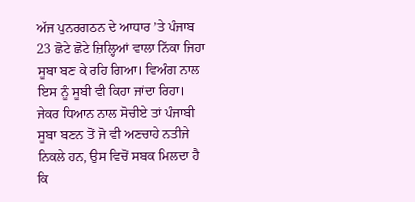ਅੱਜ ਪੁਨਰਗਠਨ ਦੇ ਆਧਾਰ ’ਤੇ ਪੰਜਾਬ 23 ਛੋਟੇ ਛੋਟੇ ਜ਼ਿਲ੍ਹਿਆਂ ਵਾਲਾ ਨਿੱਕਾ ਜਿਹਾ ਸੂਬਾ ਬਣ ਕੇ ਰਹਿ ਗਿਆ। ਵਿਅੰਗ ਨਾਲ ਇਸ ਨੂੰ ਸੂਬੀ ਵੀ ਕਿਹਾ ਜਾਂਦਾ ਰਿਹਾ। ਜੇਕਰ ਧਿਆਨ ਨਾਲ ਸੋਚੀਏ ਤਾਂ ਪੰਜਾਬੀ ਸੂਬਾ ਬਣਨ ਤੋਂ ਜੋ ਵੀ ਅਣਚਾਹੇ ਨਤੀਜੇ ਨਿਕਲੇ ਹਨ, ਉਸ ਵਿਚੋਂ ਸਬਕ ਮਿਲਦਾ ਹੈ ਕਿ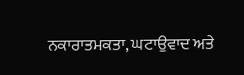ਨਕਾਰਾਤਮਕਤਾ, ਘਟਾਉਵਾਦ ਅਤੇ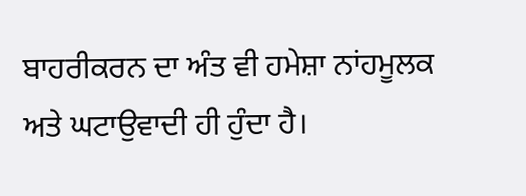ਬਾਹਰੀਕਰਨ ਦਾ ਅੰਤ ਵੀ ਹਮੇਸ਼ਾ ਨਾਂਹਮੂਲਕ ਅਤੇ ਘਟਾਉਵਾਦੀ ਹੀ ਹੁੰਦਾ ਹੈ।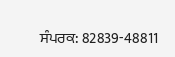ਸੰਪਰਕ: 82839-48811